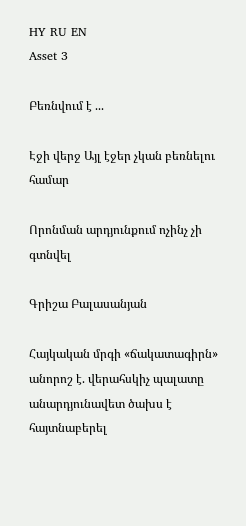HY RU EN
Asset 3

Բեռնվում է ...

Էջի վերջ Այլ էջեր չկան բեռնելու համար

Որոնման արդյունքում ոչինչ չի գտնվել

Գրիշա Բալասանյան

Հայկական մրգի «ճակատագիրն» անորոշ է. վերահսկիչ պալատը անարդյունավետ ծախս է հայտնաբերել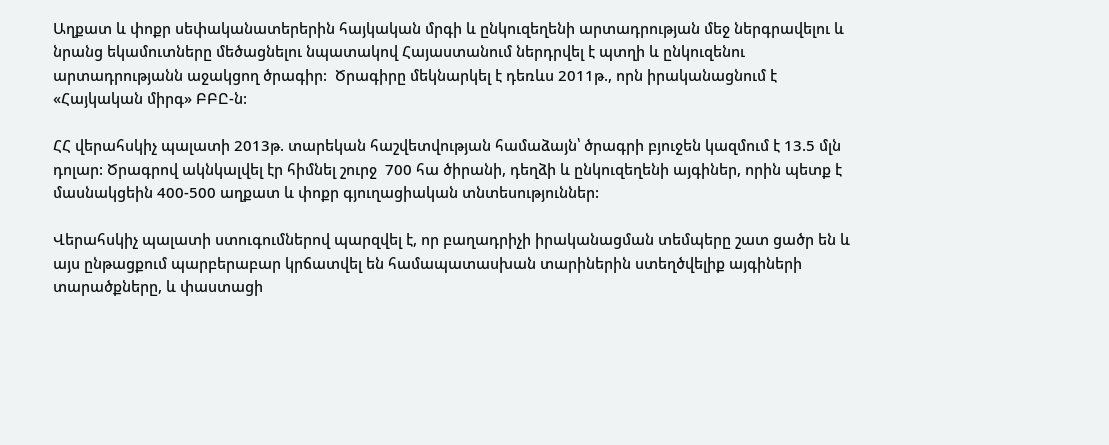Աղքատ և փոքր սեփականատերերին հայկական մրգի և ընկուզեղենի արտադրության մեջ ներգրավելու և նրանց եկամուտները մեծացնելու նպատակով Հայաստանում ներդրվել է պտղի և ընկուզենու արտադրությանն աջակցող ծրագիր:  Ծրագիրը մեկնարկել է դեռևս 2011թ., որն իրականացնում է «Հայկական միրգ» ԲԲԸ-ն:

ՀՀ վերահսկիչ պալատի 2013թ. տարեկան հաշվետվության համաձայն՝ ծրագրի բյուջեն կազմում է 13.5 մլն դոլար: Ծրագրով ակնկալվել էր հիմնել շուրջ  700 հա ծիրանի, դեղձի և ընկուզեղենի այգիներ, որին պետք է մասնակցեին 400-500 աղքատ և փոքր գյուղացիական տնտեսություններ:

Վերահսկիչ պալատի ստուգումներով պարզվել է, որ բաղադրիչի իրականացման տեմպերը շատ ցածր են և այս ընթացքում պարբերաբար կրճատվել են համապատասխան տարիներին ստեղծվելիք այգիների տարածքները, և փաստացի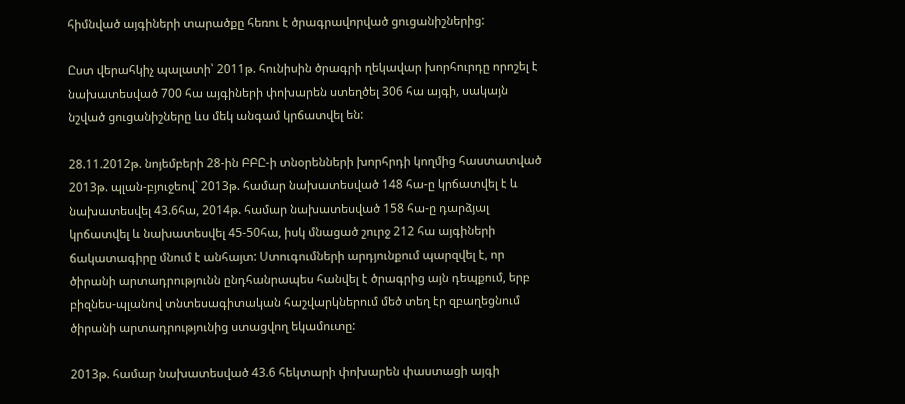հիմնված այգիների տարածքը հեռու է ծրագրավորված ցուցանիշներից:

Ըստ վերահկիչ պալատի՝ 2011թ. հունիսին ծրագրի ղեկավար խորհուրդը որոշել է նախատեսված 700 հա այգիների փոխարեն ստեղծել 306 հա այգի, սակայն նշված ցուցանիշները ևս մեկ անգամ կրճատվել են:

28.11.2012թ. նոյեմբերի 28-ին ԲԲԸ-ի տնօրենների խորհրդի կողմից հաստատված 2013թ. պլան-բյուջեով` 2013թ. համար նախատեսված 148 հա-ը կրճատվել է և նախատեսվել 43.6հա, 2014թ. համար նախատեսված 158 հա-ը դարձյալ կրճատվել և նախատեսվել 45-50հա, իսկ մնացած շուրջ 212 հա այգիների ճակատագիրը մնում է անհայտ: Ստուգումների արդյունքում պարզվել է, որ ծիրանի արտադրությունն ընդհանրապես հանվել է ծրագրից այն դեպքում, երբ բիզնես-պլանով տնտեսագիտական հաշվարկներում մեծ տեղ էր զբաղեցնում ծիրանի արտադրությունից ստացվող եկամուտը:

2013թ. համար նախատեսված 43.6 հեկտարի փոխարեն փաստացի այգի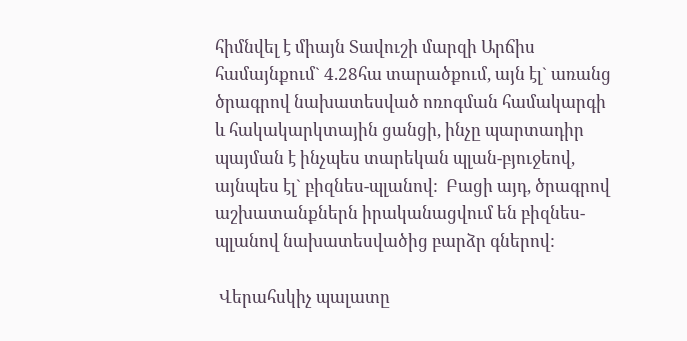հիմնվել է միայն Տավուշի մարզի Արճիս համայնքում` 4.28հա տարածքում, այն էլ` առանց ծրագրով նախատեսված ոռոգման համակարգի և հակակարկտային ցանցի, ինչը պարտադիր պայման է ինչպես տարեկան պլան-բյուջեով, այնպես էլ` բիզնես-պլանով:  Բացի այդ, ծրագրով աշխատանքներն իրականացվում են բիզնես-պլանով նախատեսվածից բարձր գներով:

 Վերահսկիչ պալատը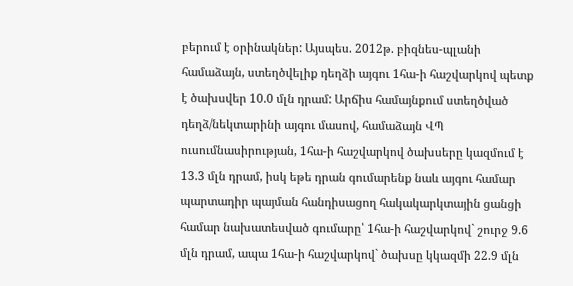բերում է օրինակներ: Այսպես. 2012թ. բիզնես-պլանի համաձայն, ստեղծվելիք դեղձի այգու 1հա-ի հաշվարկով պետք է ծախսվեր 10.0 մլն դրամ: Արճիս համայնքում ստեղծված դեղձ/նեկտարինի այգու մասով, համաձայն ՎՊ ուսումնասիրության, 1հա-ի հաշվարկով ծախսերը կազմում է 13.3 մլն դրամ, իսկ եթե դրան գումարենք նաև այգու համար պարտադիր պայման հանդիսացող հակակարկտային ցանցի համար նախատեսված գումարը՝ 1հա-ի հաշվարկով` շուրջ 9.6 մլն դրամ, ապա 1հա-ի հաշվարկով` ծախսը կկազմի 22.9 մլն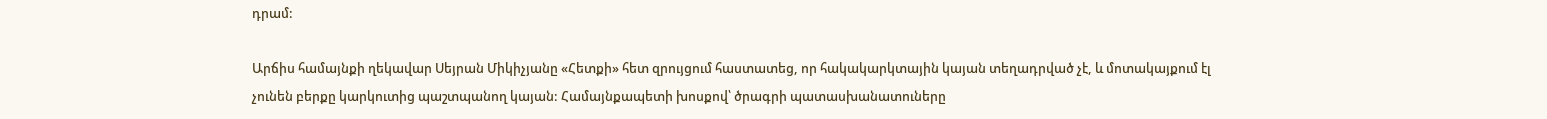դրամ:

Արճիս համայնքի ղեկավար Սեյրան Միկիչյանը «Հետքի» հետ զրույցում հաստատեց, որ հակակարկտային կայան տեղադրված չէ, և մոտակայքում էլ չունեն բերքը կարկուտից պաշտպանող կայան: Համայնքապետի խոսքով՝ ծրագրի պատասխանատուները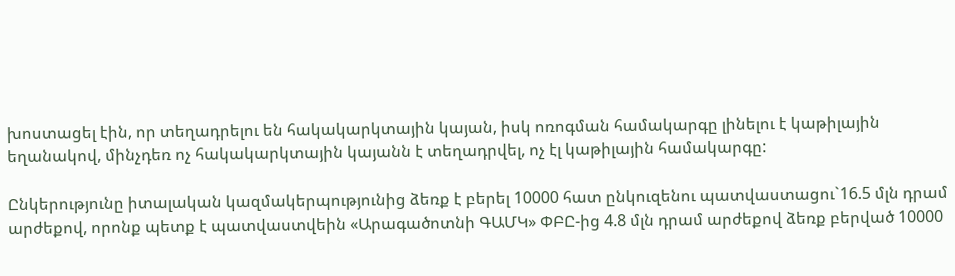խոստացել էին, որ տեղադրելու են հակակարկտային կայան, իսկ ոռոգման համակարգը լինելու է կաթիլային եղանակով, մինչդեռ ոչ հակակարկտային կայանն է տեղադրվել, ոչ էլ կաթիլային համակարգը:

Ընկերությունը իտալական կազմակերպությունից ձեռք է բերել 10000 հատ ընկուզենու պատվաստացու`16.5 մլն դրամ արժեքով, որոնք պետք է պատվաստվեին «Արագածոտնի ԳԱՄԿ» ՓԲԸ-ից 4.8 մլն դրամ արժեքով ձեռք բերված 10000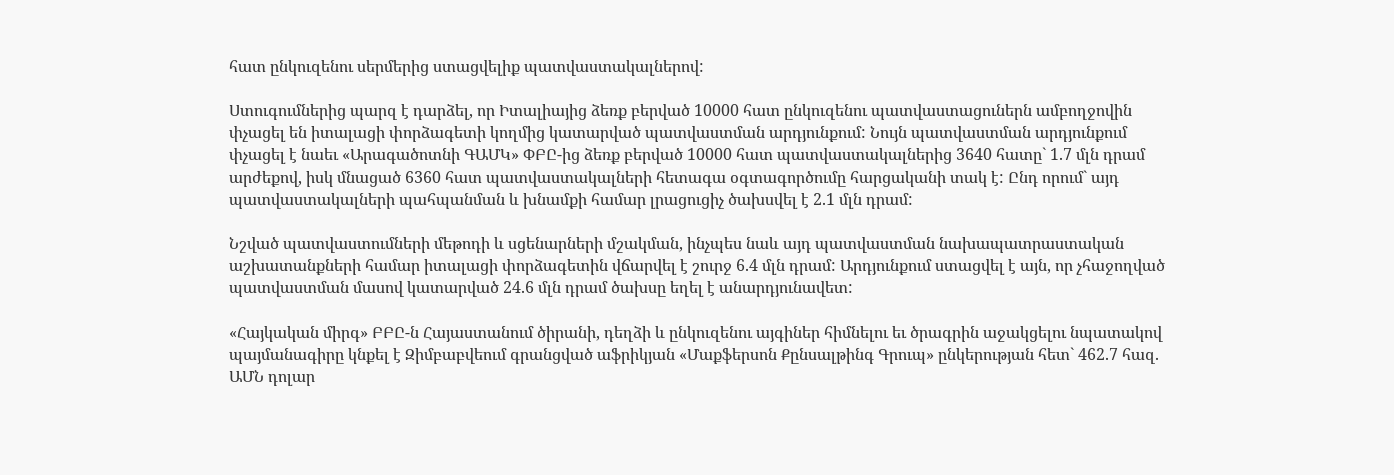հատ ընկուզենու սերմերից ստացվելիք պատվաստակալներով:

Ստուգումներից պարզ է դարձել, որ Իտալիայից ձեռք բերված 10000 հատ ընկուզենու պատվաստացուներն ամբողջովին փչացել են իտալացի փորձագետի կողմից կատարված պատվաստման արդյունքում: Նույն պատվաստման արդյունքում փչացել է նաեւ «Արագածոտնի ԳԱՄԿ» ՓԲԸ-ից ձեռք բերված 10000 հատ պատվաստակալներից 3640 հատը` 1.7 մլն դրամ արժեքով, իսկ մնացած 6360 հատ պատվաստակալների հետագա օգտագործումը հարցականի տակ է: Ընդ որում` այդ պատվաստակալների պահպանման և խնամքի համար լրացուցիչ ծախսվել է 2.1 մլն դրամ:

Նշված պատվաստումների մեթոդի և սցենարների մշակման, ինչպես նաև այդ պատվաստման նախապատրաստական աշխատանքների համար իտալացի փորձագետին վճարվել է շուրջ 6.4 մլն դրամ: Արդյունքում ստացվել է այն, որ չհաջողված պատվաստման մասով կատարված 24.6 մլն դրամ ծախսը եղել է անարդյունավետ:

«Հայկական միրգ» ԲԲԸ-ն Հայաստանում ծիրանի, դեղձի և ընկուզենու այգիներ հիմնելու եւ ծրագրին աջակցելու նպատակով պայմանագիրը կնքել է Զիմբաբվեում գրանցված աֆրիկյան «Մաքֆերսոն Քընսալթինգ Գրուպ» ընկերության հետ` 462.7 հազ. ԱՄՆ դոլար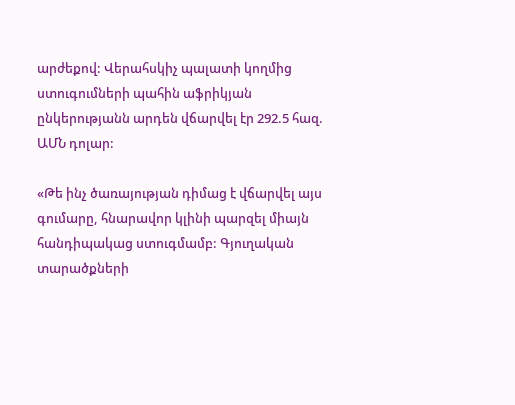արժեքով: Վերահսկիչ պալատի կողմից ստուգումների պահին աֆրիկյան ընկերությանն արդեն վճարվել էր 292.5 հազ. ԱՄՆ դոլար:

«Թե ինչ ծառայության դիմաց է վճարվել այս գումարը, հնարավոր կլինի պարզել միայն հանդիպակաց ստուգմամբ: Գյուղական տարածքների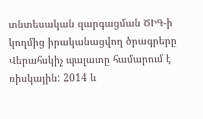տնտեսական զարգացման ԾԻԳ-ի կողմից իրականացվող ծրագրերը Վերահսկիչ պալատը համարում է ռիսկային: 2014 և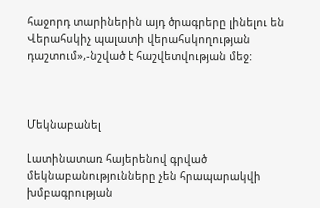հաջորդ տարիներին այդ ծրագրերը լինելու են Վերահսկիչ պալատի վերահսկողության դաշտում»,-նշված է հաշվետվության մեջ:



Մեկնաբանել

Լատինատառ հայերենով գրված մեկնաբանությունները չեն հրապարակվի խմբագրության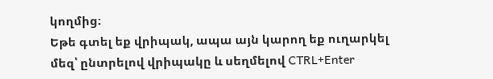կողմից։
Եթե գտել եք վրիպակ, ապա այն կարող եք ուղարկել մեզ՝ ընտրելով վրիպակը և սեղմելով CTRL+Enter